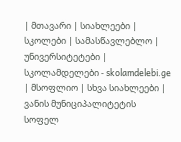| მთავარი | სიახლეები | სკოლები | სამასწავლებლო | უნივერსიტეტები | სკოლამდელები - skolamdelebi.ge | მსოფლიო | სხვა სიახლეები |
ვანის მუნიციპალიტეტის სოფელ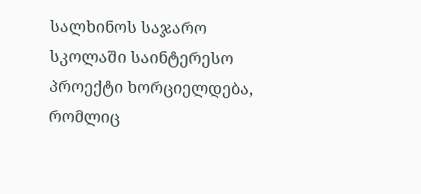სალხინოს საჯარო სკოლაში საინტერესო პროექტი ხორციელდება, რომლიც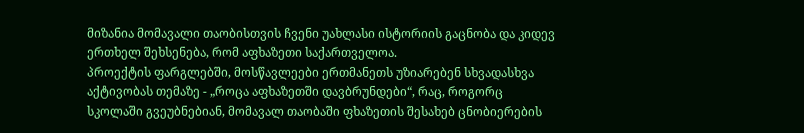მიზანია მომავალი თაობისთვის ჩვენი უახლასი ისტორიის გაცნობა და კიდევ ერთხელ შეხსენება, რომ აფხაზეთი საქართველოა.
პროექტის ფარგლებში, მოსწავლეები ერთმანეთს უზიარებენ სხვადასხვა აქტივობას თემაზე - „როცა აფხაზეთში დავბრუნდები“, რაც, როგორც სკოლაში გვეუბნებიან, მომავალ თაობაში ფხაზეთის შესახებ ცნობიერების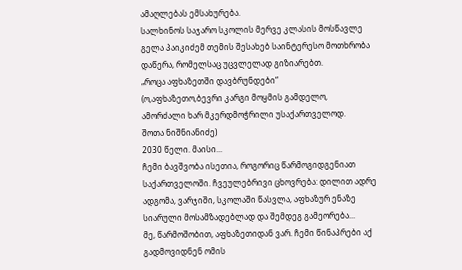ამაღლებას ემსახურება.
სალხინოს საჯარო სკოლის მერვე კლასის მოსწავლე გელა პაიკიძემ თემის შესახებ საინტერესო მოთხრობა დაწერა, რომელსაც უცვლელად გიზიარებთ.
„როცა აფხაზეთში დავბრუნდები“
(ო,აფხაზეთო,ბევრი კარგი მოყმის გამდელო,
ამორძალი ხარ მკერდმოჭრილი უსაქართველოდ.
შოთა ნიშნიანიძე)
2030 წელი. მაისი...
ჩემი ბავშვობა ისეთია, როგორიც წარმოგიდგენიათ საქართველოში. ჩვეულებრივი ცხოვრება: დილით ადრე ადგომა, ვარჯიში, სკოლაში წასვლა, აფხაზურ ენაზე სიარული მოსამზადებლად და შემდეგ გამეორება...
მე, წარმოშობით, აფხაზეთიდან ვარ. ჩემი წინაპრები აქ გადმოვიდნენ ომის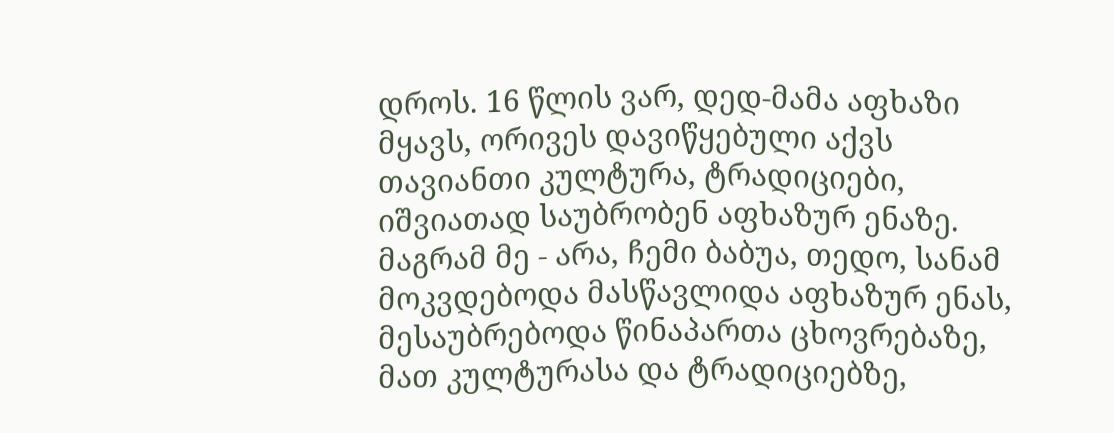დროს. 16 წლის ვარ, დედ-მამა აფხაზი მყავს, ორივეს დავიწყებული აქვს თავიანთი კულტურა, ტრადიციები, იშვიათად საუბრობენ აფხაზურ ენაზე. მაგრამ მე - არა, ჩემი ბაბუა, თედო, სანამ მოკვდებოდა მასწავლიდა აფხაზურ ენას, მესაუბრებოდა წინაპართა ცხოვრებაზე, მათ კულტურასა და ტრადიციებზე,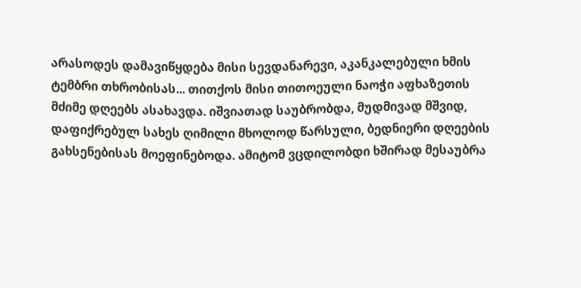არასოდეს დამავიწყდება მისი სევდანარევი, აკანკალებული ხმის ტემბრი თხრობისას... თითქოს მისი თითოეული ნაოჭი აფხაზეთის მძიმე დღეებს ასახავდა. იშვიათად საუბრობდა, მუდმივად მშვიდ, დაფიქრებულ სახეს ღიმილი მხოლოდ წარსული, ბედნიერი დღეების გახსენებისას მოეფინებოდა. ამიტომ ვცდილობდი ხშირად მესაუბრა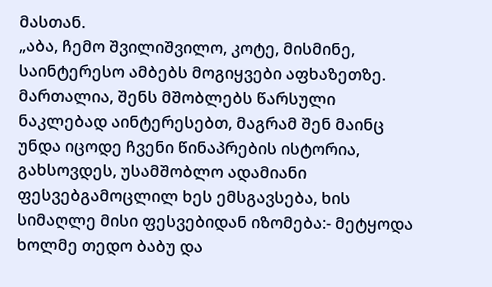მასთან.
„აბა, ჩემო შვილიშვილო, კოტე, მისმინე, საინტერესო ამბებს მოგიყვები აფხაზეთზე. მართალია, შენს მშობლებს წარსული ნაკლებად აინტერესებთ, მაგრამ შენ მაინც უნდა იცოდე ჩვენი წინაპრების ისტორია, გახსოვდეს, უსამშობლო ადამიანი ფესვებგამოცლილ ხეს ემსგავსება, ხის სიმაღლე მისი ფესვებიდან იზომება:- მეტყოდა ხოლმე თედო ბაბუ და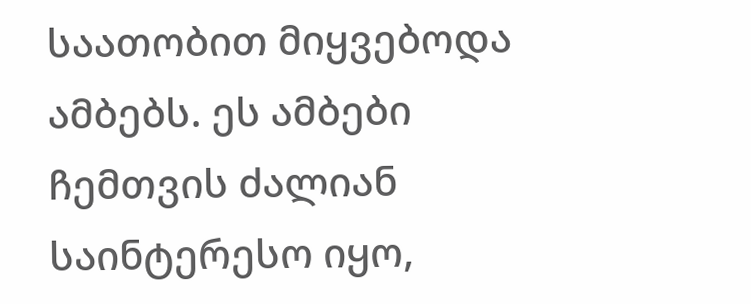საათობით მიყვებოდა ამბებს. ეს ამბები ჩემთვის ძალიან საინტერესო იყო,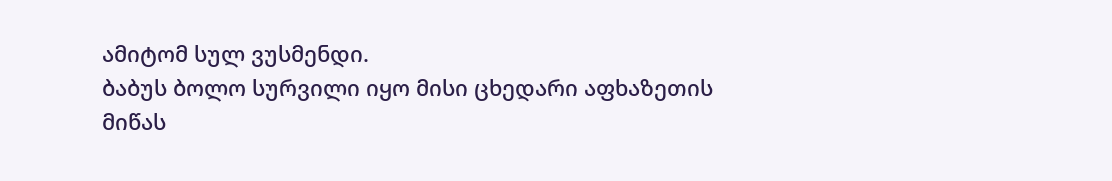ამიტომ სულ ვუსმენდი.
ბაბუს ბოლო სურვილი იყო მისი ცხედარი აფხაზეთის მიწას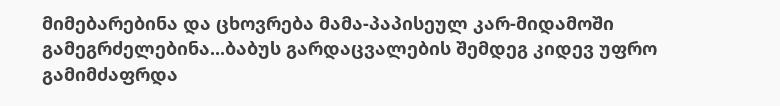მიმებარებინა და ცხოვრება მამა-პაპისეულ კარ-მიდამოში გამეგრძელებინა...ბაბუს გარდაცვალების შემდეგ კიდევ უფრო გამიმძაფრდა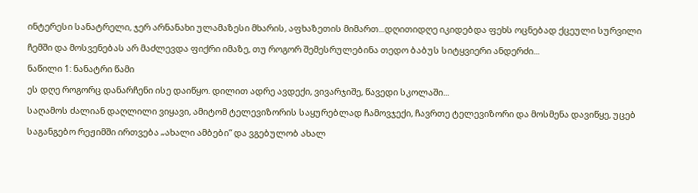ინტერესი სანატრელი, ჯერ არნანახი ულამაზესი მხარის, აფხაზეთის მიმართ...დღითიდღე იკიდებდა ფეხს ოცნებად ქცეული სურვილი ჩემში და მოსვენებას არ მაძლევდა ფიქრი იმაზე, თუ როგორ შემესრულებინა თედო ბაბუს სიტყვიერი ანდერძი...
ნაწილი 1: ნანატრი წამი
ეს დღე როგორც დანარჩენი ისე დაიწყო. დილით ადრე ავდექი, ვივარჯიშე, წავედი სკოლაში...
საღამოს ძალიან დაღლილი ვიყავი, ამიტომ ტელევიზორის საყურებლად ჩამოვჯექი, ჩავრთე ტელევიზორი და მოსმენა დავიწყე, უცებ საგანგებო რეჟიმში ირთვება „ახალი ამბები“ და ვგებულობ ახალ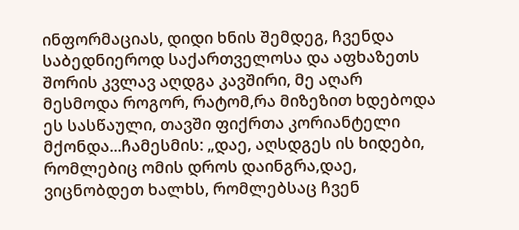ინფორმაციას, დიდი ხნის შემდეგ, ჩვენდა საბედნიეროდ საქართველოსა და აფხაზეთს შორის კვლავ აღდგა კავშირი, მე აღარ მესმოდა როგორ, რატომ,რა მიზეზით ხდებოდა ეს სასწაული, თავში ფიქრთა კორიანტელი მქონდა...ჩამესმის: „დაე, აღსდგეს ის ხიდები, რომლებიც ომის დროს დაინგრა,დაე, ვიცნობდეთ ხალხს, რომლებსაც ჩვენ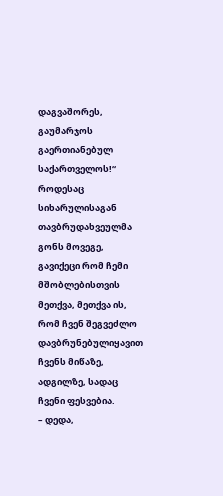დაგვაშორეს, გაუმარჯოს გაერთიანებულ საქართველოს!“
როდესაც სიხარულისაგან თავბრუდახვეულმა გონს მოვეგე, გავიქეცი რომ ჩემი მშობლებისთვის მეთქვა, მეთქვა ის, რომ ჩვენ შეგვეძლო დავბრუნებულიყავით ჩვენს მიწაზე, ადგილზე, სადაც ჩვენი ფესვებია.
– დედა,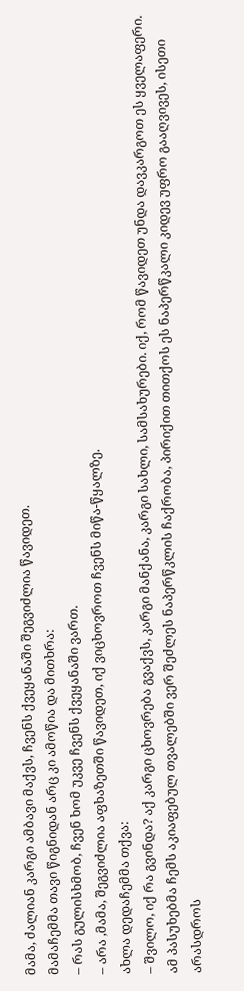მამა, ძალიან კარგი ამბავი მაქვს, ჩვენს ქვეყანაში შეგვიძლია წავიდეთ.
მამაჩემმა თავი წიგნიდან არც კი ამოწია და მითხრა:
– რას გულისხმობ, ჩვენ ხომ უკვე ჩვენს ქვეყანაში ვართ.
– არა ,მამა, შეგვიძლია აფხაზეთში წავიდეთ, იქ ვიცხოვროთ ჩვენს მიწა-წყალზე.
ახლა დედაჩემმა თქვა:
– შვილო, იქ რა გვინდა? აქ კარგი ცხოვრება გვაქვს, კარგი მანქანა, კარგი სახლი, სამსახურები. იქ, რომ წავიდეთ უნდა დავკარგოთ ეს ყველაფერი.
ამ პასუხებმა ჩემს აკიაფებულ თვალებში ვერ შეძლეს ნაპერწკლის ჩაქრობა, პირიქით თითქოს ეს ნაპერწკალი კიდევ უფრო გააღვივეს, ისეთი არასდროს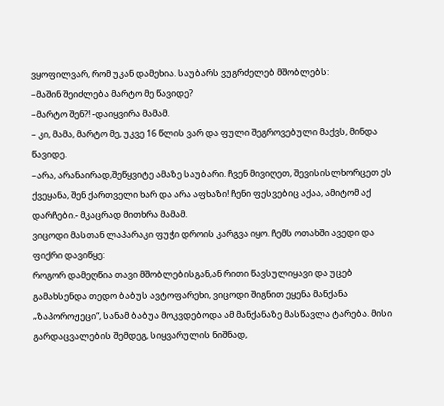ვყოფილვარ, რომ უკან დამეხია. საუბარს ვუგრძელებ მშობლებს:
–მაშინ შეიძლება მარტო მე წავიდე?
–მარტო შენ?! -დაიყვირა მამამ.
– კი, მამა, მარტო მე, უკვე 16 წლის ვარ და ფული შეგროვებული მაქვს, მინდა წავიდე.
–არა, არანაირად,შეწყვიტე ამაზე საუბარი. ჩვენ მივიღეთ, შევისისლხორცეთ ეს ქვეყანა, შენ ქართველი ხარ და არა აფხაზი! ჩენი ფესვებიც აქაა, ამიტომ აქ დარჩები.- მკაცრად მითხრა მამამ.
ვიცოდი მასთან ლაპარაკი ფუჭი დროის კარგვა იყო. ჩემს ოთახში ავედი და ფიქრი დავიწყე:
როგორ დამეღწია თავი მშობლებისგან,ან რითი წავსულიყავი და უცებ გამახსენდა თედო ბაბუს ავტოფარეხი, ვიცოდი შიგნით ეყენა მანქანა „ზაპოროჟეცი“, სანამ ბაბუა მოკვდებოდა ამ მანქანაზე მასწავლა ტარება. მისი გარდაცვალების შემდეგ, სიყვარულის ნიშნად,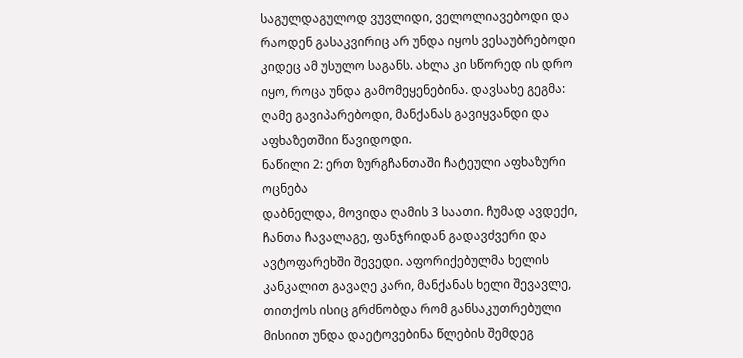საგულდაგულოდ ვუვლიდი, ველოლიავებოდი და რაოდენ გასაკვირიც არ უნდა იყოს ვესაუბრებოდი კიდეც ამ უსულო საგანს. ახლა კი სწორედ ის დრო იყო, როცა უნდა გამომეყენებინა. დავსახე გეგმა: ღამე გავიპარებოდი, მანქანას გავიყვანდი და აფხაზეთშიი წავიდოდი.
ნაწილი 2: ერთ ზურგჩანთაში ჩატეული აფხაზური ოცნება
დაბნელდა, მოვიდა ღამის 3 საათი. ჩუმად ავდექი, ჩანთა ჩავალაგე, ფანჯრიდან გადავძვერი და ავტოფარეხში შევედი. აფორიქებულმა ხელის კანკალით გავაღე კარი, მანქანას ხელი შევავლე, თითქოს ისიც გრძნობდა რომ განსაკუთრებული მისიით უნდა დაეტოვებინა წლების შემდეგ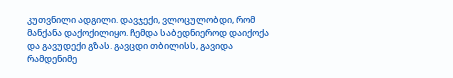კუთვნილი ადგილი. დავჯექი, ვლოცულობდი, რომ მანქანა დაქოქილიყო. ჩემდა საბედნიეროდ დაიქოქა და გავუდექი გზას. გავცდი თბილისს, გავიდა რამდენიმე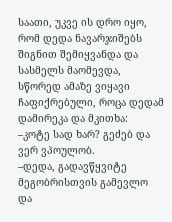საათი, უკვე ის დრო იყო, რომ დედა ნავარჯიშებს შიგნით შემიყვანდა და სასმელს მაომევდა, სწორედ ამაზე ვიყავი ჩაფიქრებული, როცა დედამ დამირეკა და მკითხა:
–კოტე სად ხარ? გეძებ და ვერ ვპოულობ.
–დედა, გადავწყვიტე მეგობრისთვის გამევლო და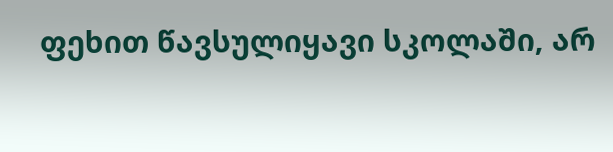ფეხით წავსულიყავი სკოლაში, არ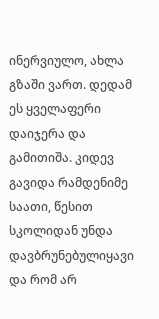ინერვიულო, ახლა გზაში ვართ. დედამ ეს ყველაფერი დაიჯერა და გამითიშა. კიდევ გავიდა რამდენიმე საათი, წესით სკოლიდან უნდა დავბრუნებულიყავი და რომ არ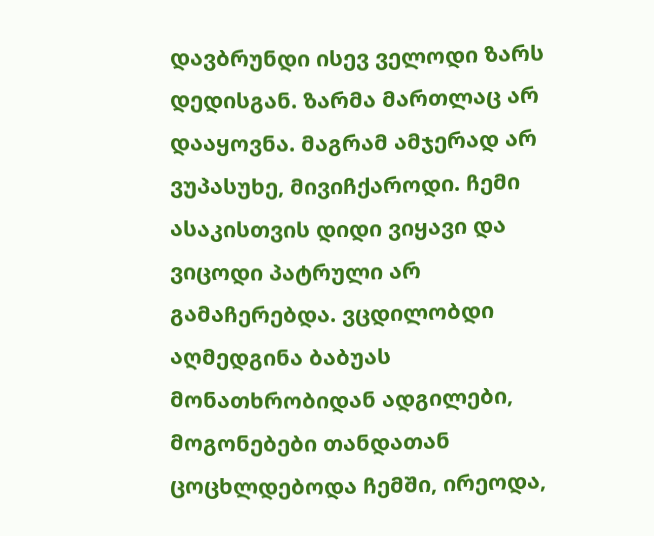დავბრუნდი ისევ ველოდი ზარს დედისგან. ზარმა მართლაც არ დააყოვნა. მაგრამ ამჯერად არ ვუპასუხე, მივიჩქაროდი. ჩემი ასაკისთვის დიდი ვიყავი და ვიცოდი პატრული არ გამაჩერებდა. ვცდილობდი აღმედგინა ბაბუას მონათხრობიდან ადგილები, მოგონებები თანდათან ცოცხლდებოდა ჩემში, ირეოდა,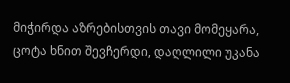მიჭირდა აზრებისთვის თავი მომეყარა, ცოტა ხნით შევჩერდი, დაღლილი უკანა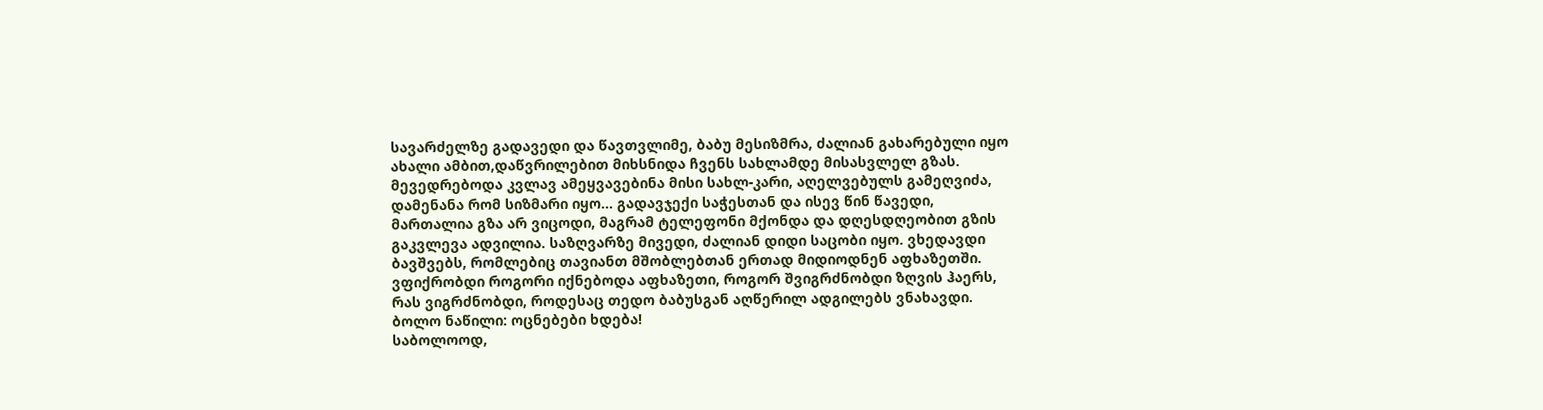სავარძელზე გადავედი და წავთვლიმე, ბაბუ მესიზმრა, ძალიან გახარებული იყო ახალი ამბით,დაწვრილებით მიხსნიდა ჩვენს სახლამდე მისასვლელ გზას. მევედრებოდა კვლავ ამეყვავებინა მისი სახლ-კარი, აღელვებულს გამეღვიძა, დამენანა რომ სიზმარი იყო... გადავჯექი საჭესთან და ისევ წინ წავედი, მართალია გზა არ ვიცოდი, მაგრამ ტელეფონი მქონდა და დღესდღეობით გზის გაკვლევა ადვილია. საზღვარზე მივედი, ძალიან დიდი საცობი იყო. ვხედავდი ბავშვებს, რომლებიც თავიანთ მშობლებთან ერთად მიდიოდნენ აფხაზეთში. ვფიქრობდი როგორი იქნებოდა აფხაზეთი, როგორ შვიგრძნობდი ზღვის ჰაერს, რას ვიგრძნობდი, როდესაც თედო ბაბუსგან აღწერილ ადგილებს ვნახავდი.
ბოლო ნაწილი: ოცნებები ხდება!
საბოლოოდ,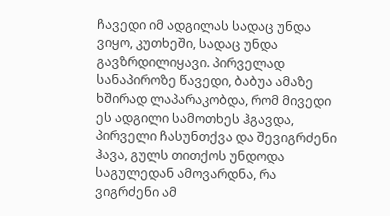ჩავედი იმ ადგილას სადაც უნდა ვიყო, კუთხეში, სადაც უნდა გავზრდილიყავი. პირველად სანაპიროზე წავედი, ბაბუა ამაზე ხშირად ლაპარაკობდა, რომ მივედი ეს ადგილი სამოთხეს ჰგავდა, პირველი ჩასუნთქვა და შევიგრძენი ჰავა, გულს თითქოს უნდოდა საგულედან ამოვარდნა, რა ვიგრძენი ამ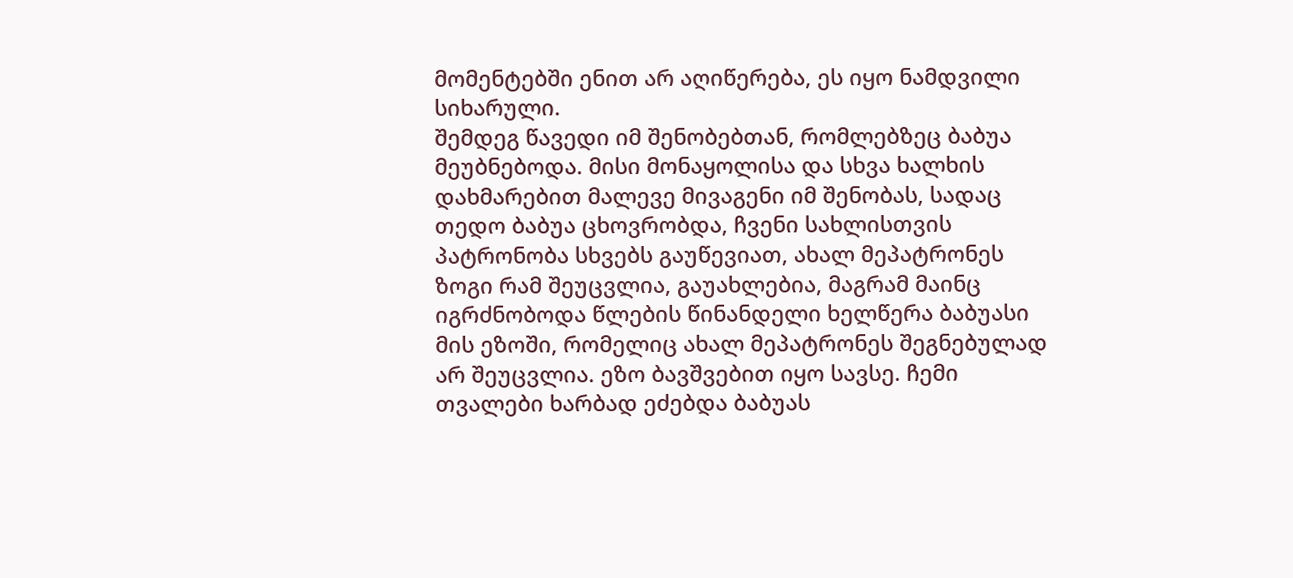მომენტებში ენით არ აღიწერება, ეს იყო ნამდვილი სიხარული.
შემდეგ წავედი იმ შენობებთან, რომლებზეც ბაბუა მეუბნებოდა. მისი მონაყოლისა და სხვა ხალხის დახმარებით მალევე მივაგენი იმ შენობას, სადაც თედო ბაბუა ცხოვრობდა, ჩვენი სახლისთვის პატრონობა სხვებს გაუწევიათ, ახალ მეპატრონეს ზოგი რამ შეუცვლია, გაუახლებია, მაგრამ მაინც იგრძნობოდა წლების წინანდელი ხელწერა ბაბუასი მის ეზოში, რომელიც ახალ მეპატრონეს შეგნებულად არ შეუცვლია. ეზო ბავშვებით იყო სავსე. ჩემი თვალები ხარბად ეძებდა ბაბუას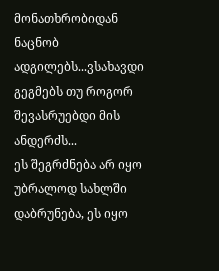მონათხრობიდან ნაცნობ ადგილებს...ვსახავდი გეგმებს თუ როგორ შევასრუებდი მის ანდერძს...
ეს შეგრძნება არ იყო უბრალოდ სახლში დაბრუნება, ეს იყო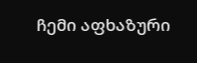ჩემი აფხაზური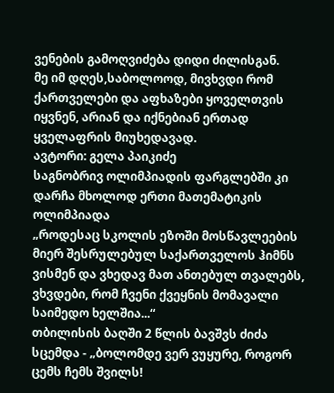ვენების გამოღვიძება დიდი ძილისგან.
მე იმ დღეს,საბოლოოდ, მივხვდი რომ ქართველები და აფხაზები ყოველთვის იყვნენ, არიან და იქნებიან ერთად ყველაფრის მიუხედავად.
ავტორი: გელა პაიკიძე
საგნობრივ ოლიმპიადის ფარგლებში კი დარჩა მხოლოდ ერთი მათემატიკის ოლიმპიადა
„როდესაც სკოლის ეზოში მოსწავლეების მიერ შესრულებულ საქართველოს ჰიმნს ვისმენ და ვხედავ მათ ანთებულ თვალებს, ვხვდები, რომ ჩვენი ქვეყნის მომავალი საიმედო ხელშია...“
თბილისის ბაღში 2 წლის ბავშვს ძიძა სცემდა - „ბოლომდე ვერ ვუყურე, როგორ ცემს ჩემს შვილს!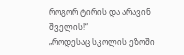როგორ ტირის და არავინ შველის!“
„როდესაც სკოლის ეზოში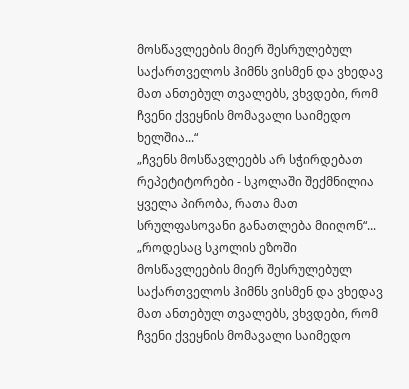მოსწავლეების მიერ შესრულებულ საქართველოს ჰიმნს ვისმენ და ვხედავ მათ ანთებულ თვალებს, ვხვდები, რომ ჩვენი ქვეყნის მომავალი საიმედო ხელშია...“
„ჩვენს მოსწავლეებს არ სჭირდებათ რეპეტიტორები - სკოლაში შექმნილია ყველა პირობა, რათა მათ სრულფასოვანი განათლება მიიღონ“...
„როდესაც სკოლის ეზოში მოსწავლეების მიერ შესრულებულ საქართველოს ჰიმნს ვისმენ და ვხედავ მათ ანთებულ თვალებს, ვხვდები, რომ ჩვენი ქვეყნის მომავალი საიმედო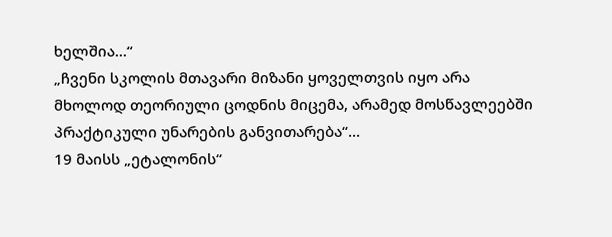ხელშია...“
„ჩვენი სკოლის მთავარი მიზანი ყოველთვის იყო არა მხოლოდ თეორიული ცოდნის მიცემა, არამედ მოსწავლეებში პრაქტიკული უნარების განვითარება“...
19 მაისს „ეტალონის“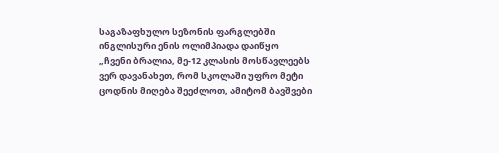საგაზაფხულო სეზონის ფარგლებში ინგლისური ენის ოლიმპიადა დაიწყო
„ჩვენი ბრალია, მე-12 კლასის მოსწავლეებს ვერ დავანახეთ, რომ სკოლაში უფრო მეტი ცოდნის მიღება შეეძლოთ, ამიტომ ბავშვები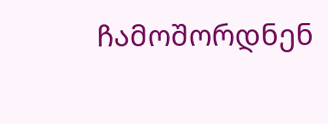ჩამოშორდნენ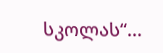სკოლას“...